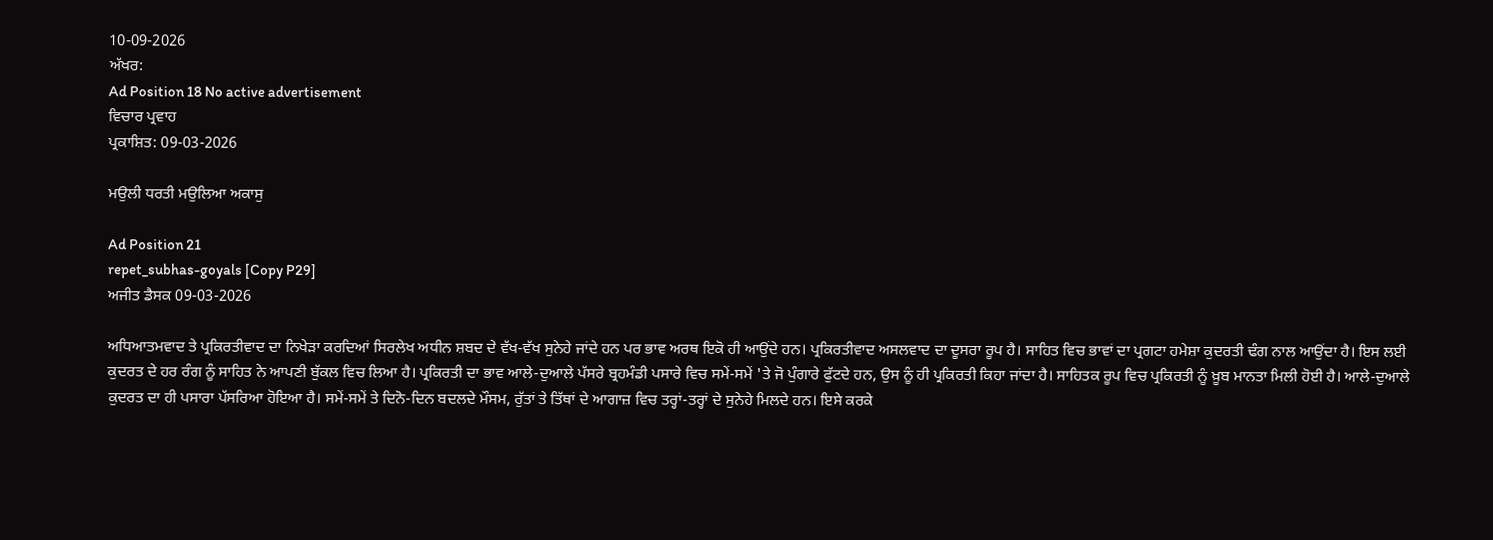10-09-2026
ਅੱਖਰ:
Ad Position 18 No active advertisement
ਵਿਚਾਰ ਪ੍ਰਵਾਹ
ਪ੍ਰਕਾਸ਼ਿਤ: 09-03-2026

ਮਉਲੀ ਧਰਤੀ ਮਉਲਿਆ ਅਕਾਸੁ

Ad Position 21
repet_subhas-goyals [Copy P29]
ਅਜੀਤ ਡੈਸਕ 09-03-2026

ਅਧਿਆਤਮਵਾਦ ਤੇ ਪ੍ਰਕਿਰਤੀਵਾਦ ਦਾ ਨਿਖੇੜਾ ਕਰਦਿਆਂ ਸਿਰਲੇਖ ਅਧੀਨ ਸ਼ਬਦ ਦੇ ਵੱਖ-ਵੱਖ ਸੁਨੇਹੇ ਜਾਂਦੇ ਹਨ ਪਰ ਭਾਵ ਅਰਥ ਇਕੋ ਹੀ ਆਉਂਦੇ ਹਨ। ਪ੍ਰਕਿਰਤੀਵਾਦ ਅਸਲਵਾਦ ਦਾ ਦੂਸਰਾ ਰੂਪ ਹੈ। ਸਾਹਿਤ ਵਿਚ ਭਾਵਾਂ ਦਾ ਪ੍ਰਗਟਾ ਹਮੇਸ਼ਾ ਕੁਦਰਤੀ ਢੰਗ ਨਾਲ ਆਉਂਦਾ ਹੈ। ਇਸ ਲਈ ਕੁਦਰਤ ਦੇ ਹਰ ਰੰਗ ਨੂੰ ਸਾਹਿਤ ਨੇ ਆਪਣੀ ਬੁੱਕਲ ਵਿਚ ਲਿਆ ਹੈ। ਪ੍ਰਕਿਰਤੀ ਦਾ ਭਾਵ ਆਲੇ-ਦੁਆਲੇ ਪੱਸਰੇ ਬ੍ਰਹਮੰਡੀ ਪਸਾਰੇ ਵਿਚ ਸਮੇਂ-ਸਮੇਂ 'ਤੇ ਜੋ ਪੁੰਗਾਰੇ ਫੁੱਟਦੇ ਹਨ, ਉਸ ਨੂੰ ਹੀ ਪ੍ਰਕਿਰਤੀ ਕਿਹਾ ਜਾਂਦਾ ਹੈ। ਸਾਹਿਤਕ ਰੂਪ ਵਿਚ ਪ੍ਰਕਿਰਤੀ ਨੂੰ ਖ਼ੂਬ ਮਾਨਤਾ ਮਿਲੀ ਹੋਈ ਹੈ। ਆਲੇ-ਦੁਆਲੇ ਕੁਦਰਤ ਦਾ ਹੀ ਪਸਾਰਾ ਪੱਸਰਿਆ ਹੋਇਆ ਹੈ। ਸਮੇਂ-ਸਮੇਂ ਤੇ ਦਿਨੋ-ਦਿਨ ਬਦਲਦੇ ਮੌਸਮ, ਰੁੱਤਾਂ ਤੇ ਤਿੱਥਾਂ ਦੇ ਆਗਾਜ਼ ਵਿਚ ਤਰ੍ਹਾਂ-ਤਰ੍ਹਾਂ ਦੇ ਸੁਨੇਹੇ ਮਿਲਦੇ ਹਨ। ਇਸੇ ਕਰਕੇ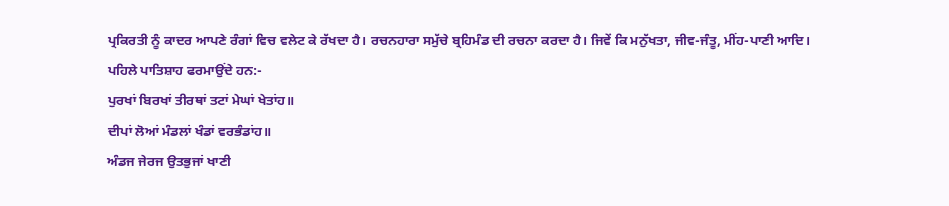ਪ੍ਰਕਿਰਤੀ ਨੂੰ ਕਾਦਰ ਆਪਣੇ ਰੰਗਾਂ ਵਿਚ ਵਲੇਟ ਕੇ ਰੱਖਦਾ ਹੈ। ਰਚਨਹਾਰਾ ਸਮੁੱਚੇ ਬ੍ਰਹਿਮੰਡ ਦੀ ਰਚਨਾ ਕਰਦਾ ਹੈ। ਜਿਵੇਂ ਕਿ ਮਨੁੱਖਤਾ, ਜੀਵ-ਜੰਤੂ, ਮੀਂਹ-ਪਾਣੀ ਆਦਿ। ਪਹਿਲੇ ਪਾਤਿਸ਼ਾਹ ਫਰਮਾਉਂਦੇ ਹਨ:-
ਪੁਰਖਾਂ ਬਿਰਖਾਂ ਤੀਰਥਾਂ ਤਟਾਂ ਮੇਘਾਂ ਖੇਤਾਂਹ॥
ਦੀਪਾਂ ਲੋਆਂ ਮੰਡਲਾਂ ਖੰਡਾਂ ਵਰਭੰਡਾਂਹ॥
ਅੰਡਜ ਜੇਰਜ ਉਤਭੁਜਾਂ ਖਾਣੀ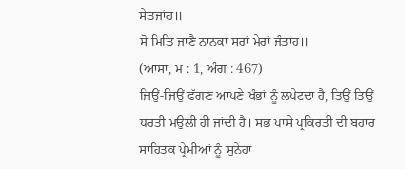ਸੇਤਜਾਂਹ॥
ਸੋ ਮਿਤਿ ਜਾਣੈ ਨਾਨਕਾ ਸਰਾਂ ਮੇਰਾਂ ਜੰਤਾਹ॥
(ਆਸਾ, ਮ : 1, ਅੰਗ : 467)
ਜਿਉਂ-ਜਿਉਂ ਫੱਗਣ ਆਪਣੇ ਖੰਭਾਂ ਨੂੰ ਲਪੇਟਦਾ ਹੈ, ਤਿਉਂ ਤਿਉਂ ਧਰਤੀ ਮਉਲੀ ਹੀ ਜਾਂਦੀ ਹੈ। ਸਭ ਪਾਸੇ ਪ੍ਰਕਿਰਤੀ ਦੀ ਬਹਾਰ ਸਾਹਿਤਕ ਪ੍ਰੇਮੀਆਂ ਨੂੰ ਸੁਨੇਹਾ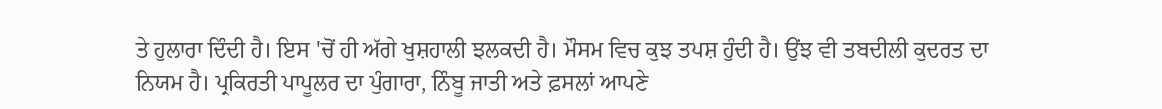ਤੇ ਹੁਲਾਰਾ ਦਿੰਦੀ ਹੈ। ਇਸ 'ਚੋਂ ਹੀ ਅੱਗੇ ਖੁਸ਼ਹਾਲੀ ਝਲਕਦੀ ਹੈ। ਮੌਸਮ ਵਿਚ ਕੁਝ ਤਪਸ਼ ਹੁੰਦੀ ਹੈ। ਉਂਝ ਵੀ ਤਬਦੀਲੀ ਕੁਦਰਤ ਦਾ ਨਿਯਮ ਹੈ। ਪ੍ਰਕਿਰਤੀ ਪਾਪੂਲਰ ਦਾ ਪੁੰਗਾਰਾ, ਨਿੰਬੂ ਜਾਤੀ ਅਤੇ ਫ਼ਸਲਾਂ ਆਪਣੇ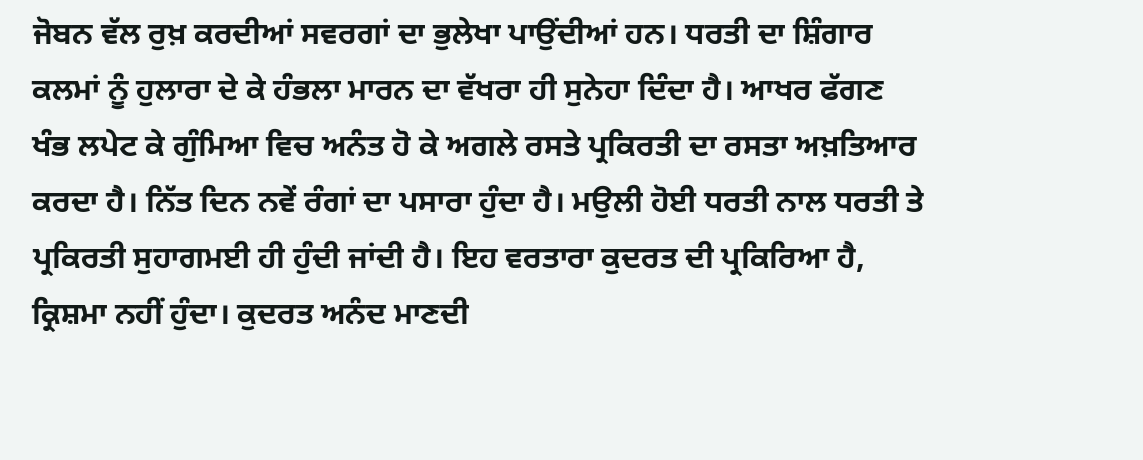ਜੋਬਨ ਵੱਲ ਰੁਖ਼ ਕਰਦੀਆਂ ਸਵਰਗਾਂ ਦਾ ਭੁਲੇਖਾ ਪਾਉਂਦੀਆਂ ਹਨ। ਧਰਤੀ ਦਾ ਸ਼ਿੰਗਾਰ ਕਲਮਾਂ ਨੂੰ ਹੁਲਾਰਾ ਦੇ ਕੇ ਹੰਭਲਾ ਮਾਰਨ ਦਾ ਵੱਖਰਾ ਹੀ ਸੁਨੇਹਾ ਦਿੰਦਾ ਹੈ। ਆਖਰ ਫੱਗਣ ਖੰਭ ਲਪੇਟ ਕੇ ਗੁੰਮਿਆ ਵਿਚ ਅਨੰਤ ਹੋ ਕੇ ਅਗਲੇ ਰਸਤੇ ਪ੍ਰਕਿਰਤੀ ਦਾ ਰਸਤਾ ਅਖ਼ਤਿਆਰ ਕਰਦਾ ਹੈ। ਨਿੱਤ ਦਿਨ ਨਵੇਂ ਰੰਗਾਂ ਦਾ ਪਸਾਰਾ ਹੁੰਦਾ ਹੈ। ਮਉਲੀ ਹੋਈ ਧਰਤੀ ਨਾਲ ਧਰਤੀ ਤੇ ਪ੍ਰਕਿਰਤੀ ਸੁਹਾਗਮਈ ਹੀ ਹੁੰਦੀ ਜਾਂਦੀ ਹੈ। ਇਹ ਵਰਤਾਰਾ ਕੁਦਰਤ ਦੀ ਪ੍ਰਕਿਰਿਆ ਹੈ, ਕ੍ਰਿਸ਼ਮਾ ਨਹੀਂ ਹੁੰਦਾ। ਕੁਦਰਤ ਅਨੰਦ ਮਾਣਦੀ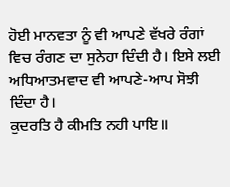ਹੋਈ ਮਾਨਵਤਾ ਨੂੰ ਵੀ ਆਪਣੇ ਵੱਖਰੇ ਰੰਗਾਂ ਵਿਚ ਰੰਗਣ ਦਾ ਸੁਨੇਹਾ ਦਿੰਦੀ ਹੈ। ਇਸੇ ਲਈ ਅਧਿਆਤਮਵਾਦ ਵੀ ਆਪਣੇ-ਆਪ ਸੋਝੀ ਦਿੰਦਾ ਹੈ।
ਕੁਦਰਤਿ ਹੈ ਕੀਮਤਿ ਨਹੀ ਪਾਇ॥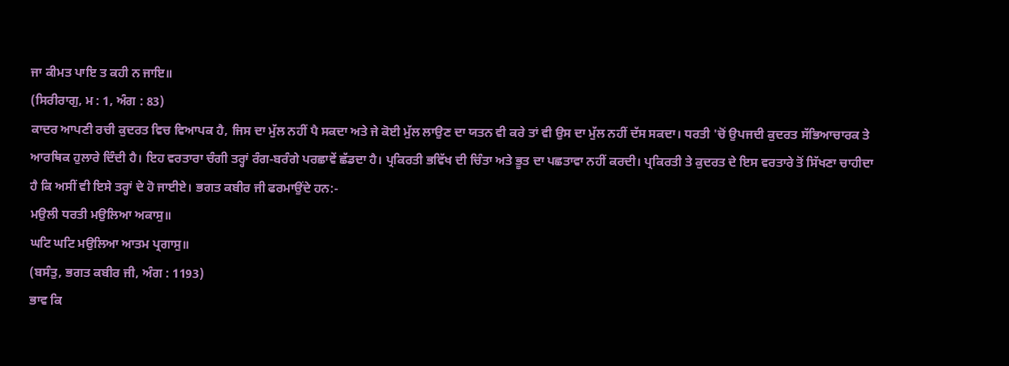ਜਾ ਕੀਮਤ ਪਾਇ ਤ ਕਹੀ ਨ ਜਾਇ॥
(ਸਿਰੀਰਾਗੁ, ਮ : 1, ਅੰਗ : 83)
ਕਾਦਰ ਆਪਣੀ ਰਚੀ ਕੁਦਰਤ ਵਿਚ ਵਿਆਪਕ ਹੈ, ਜਿਸ ਦਾ ਮੁੱਲ ਨਹੀਂ ਪੈ ਸਕਦਾ ਅਤੇ ਜੇ ਕੋਈ ਮੁੱਲ ਲਾਉਣ ਦਾ ਯਤਨ ਵੀ ਕਰੇ ਤਾਂ ਵੀ ਉਸ ਦਾ ਮੁੱਲ ਨਹੀਂ ਦੱਸ ਸਕਦਾ। ਧਰਤੀ 'ਚੋਂ ਉਪਜਦੀ ਕੁਦਰਤ ਸੱਭਿਆਚਾਰਕ ਤੇ ਆਰਥਿਕ ਹੁਲਾਰੇ ਦਿੰਦੀ ਹੈ। ਇਹ ਵਰਤਾਰਾ ਚੰਗੀ ਤਰ੍ਹਾਂ ਰੰਗ-ਬਰੰਗੇ ਪਰਛਾਵੇਂ ਛੱਡਦਾ ਹੈ। ਪ੍ਰਕਿਰਤੀ ਭਵਿੱਖ ਦੀ ਚਿੰਤਾ ਅਤੇ ਭੂਤ ਦਾ ਪਛਤਾਵਾ ਨਹੀਂ ਕਰਦੀ। ਪ੍ਰਕਿਰਤੀ ਤੇ ਕੁਦਰਤ ਦੇ ਇਸ ਵਰਤਾਰੇ ਤੋਂ ਸਿੱਖਣਾ ਚਾਹੀਦਾ ਹੈ ਕਿ ਅਸੀਂ ਵੀ ਇਸੇ ਤਰ੍ਹਾਂ ਦੇ ਹੋ ਜਾਈਏ। ਭਗਤ ਕਬੀਰ ਜੀ ਫਰਮਾਉਂਦੇ ਹਨ:-
ਮਉਲੀ ਧਰਤੀ ਮਉਲਿਆ ਅਕਾਸੁ॥
ਘਟਿ ਘਟਿ ਮਉਲਿਆ ਆਤਮ ਪ੍ਰਗਾਸੁ॥
(ਬਸੰਤੁ, ਭਗਤ ਕਬੀਰ ਜੀ, ਅੰਗ : 1193)
ਭਾਵ ਕਿ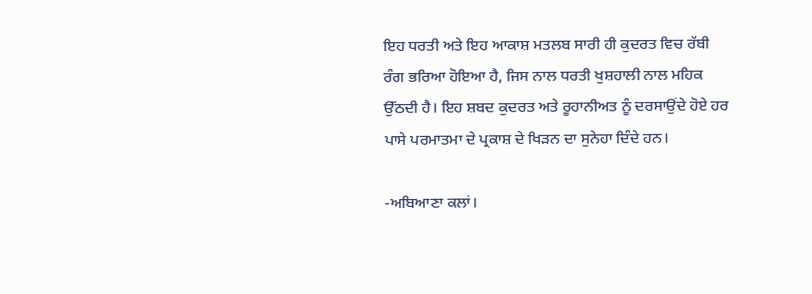ਇਹ ਧਰਤੀ ਅਤੇ ਇਹ ਆਕਾਸ਼ ਮਤਲਬ ਸਾਰੀ ਹੀ ਕੁਦਰਤ ਵਿਚ ਰੱਬੀ ਰੰਗ ਭਰਿਆ ਹੋਇਆ ਹੈ, ਜਿਸ ਨਾਲ ਧਰਤੀ ਖੁਸ਼ਹਾਲੀ ਨਾਲ ਮਹਿਕ ਉੱਠਦੀ ਹੈ। ਇਹ ਸ਼ਬਦ ਕੁਦਰਤ ਅਤੇ ਰੂਹਾਨੀਅਤ ਨੂੰ ਦਰਸਾਉਂਦੇ ਹੋਏ ਹਰ ਪਾਸੇ ਪਰਮਾਤਮਾ ਦੇ ਪ੍ਰਕਾਸ਼ ਦੇ ਖਿੜਨ ਦਾ ਸੁਨੇਹਾ ਦਿੰਦੇ ਹਨ।

-ਅਬਿਆਣਾ ਕਲਾਂ।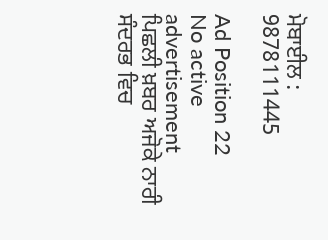ਮੋਬਾਈਲ : 9878111445

Ad Position 22
No active advertisement
ਪਿਛਲੀ ਖ਼ਬਰ ਅਜੋਕੇ ਨਾਰੀ ਸੰਦਰਭ ਵਿਚ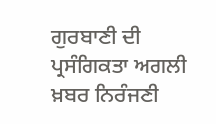ਗੁਰਬਾਣੀ ਦੀ ਪ੍ਰਸੰਗਿਕਤਾ ਅਗਲੀ ਖ਼ਬਰ ਨਿਰੰਜਣੀ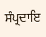ਸੰਪ੍ਰਦਾਇ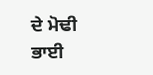ਦੇ ਮੋਢੀ ਭਾਈ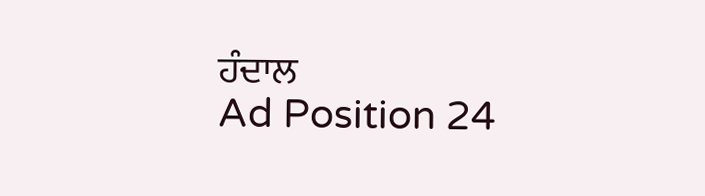ਹੰਦਾਲ
Ad Position 24